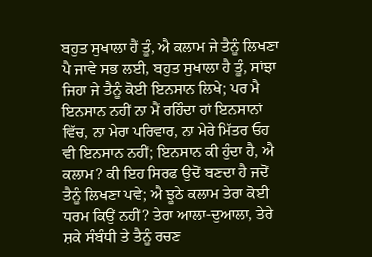ਬਹੁਤ ਸੁਖਾਲਾ ਹੈਂ ਤੂੰ, ਐ ਕਲਾਮ ਜੇ ਤੈਨੂੰ ਲਿਖਣਾ ਪੈ ਜਾਵੇ ਸਭ ਲਈ, ਬਹੁਤ ਸੁਖਾਲਾ ਹੈ ਤੂੰ, ਸਾਂਝਾ ਜਿਹਾ ਜੇ ਤੈਨੂੰ ਕੋਈ ਇਨਸਾਨ ਲਿਖੇ; ਪਰ ਮੈ ਇਨਸਾਨ ਨਹੀਂ ਨਾ ਮੈਂ ਰਹਿੰਦਾ ਹਾਂ ਇਨਸਾਨਾਂ ਵਿੱਚ, ਨਾ ਮੇਰਾ ਪਰਿਵਾਰ, ਨਾ ਮੇਰੇ ਮਿੱਤਰ ਓਹ ਵੀ ਇਨਸਾਨ ਨਹੀਂ; ਇਨਸਾਨ ਕੀ ਹੁੰਦਾ ਹੈ, ਐ ਕਲਾਮ? ਕੀ ਇਹ ਸਿਰਫ ਉਦੋਂ ਬਣਦਾ ਹੈ ਜਦੋਂ ਤੈਨੂੰ ਲਿਖਣਾ ਪਵੇ; ਐ ਝੂਠੇ ਕਲਾਮ ਤੇਰਾ ਕੋਈ ਧਰਮ ਕਿਉਂ ਨਹੀਂ? ਤੇਰਾ ਆਲਾ-ਦੁਆਲਾ, ਤੇਰੇ ਸ਼ਕੇ ਸੰਬੰਧੀ ਤੇ ਤੈਨੂੰ ਰਚਣ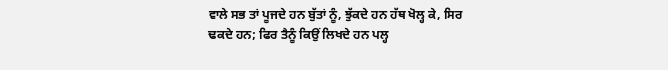ਵਾਲੇ ਸਭ ਤਾਂ ਪੂਜਦੇ ਹਨ ਬੁੱਤਾਂ ਨੂੰ, ਝੁੱਕਦੇ ਹਨ ਹੱਥ ਖੋਲ੍ਹ ਕੇ, ਸਿਰ ਢਕਦੇ ਹਨ; ਫਿਰ ਤੈਨੂੰ ਕਿਉਂ ਲਿਖਦੇ ਹਨ ਪਲ੍ਹ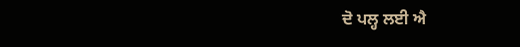ਦੋ ਪਲ੍ਹ ਲਈ ਐ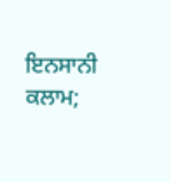ਇਨਸਾਨੀ ਕਲਾਮ;